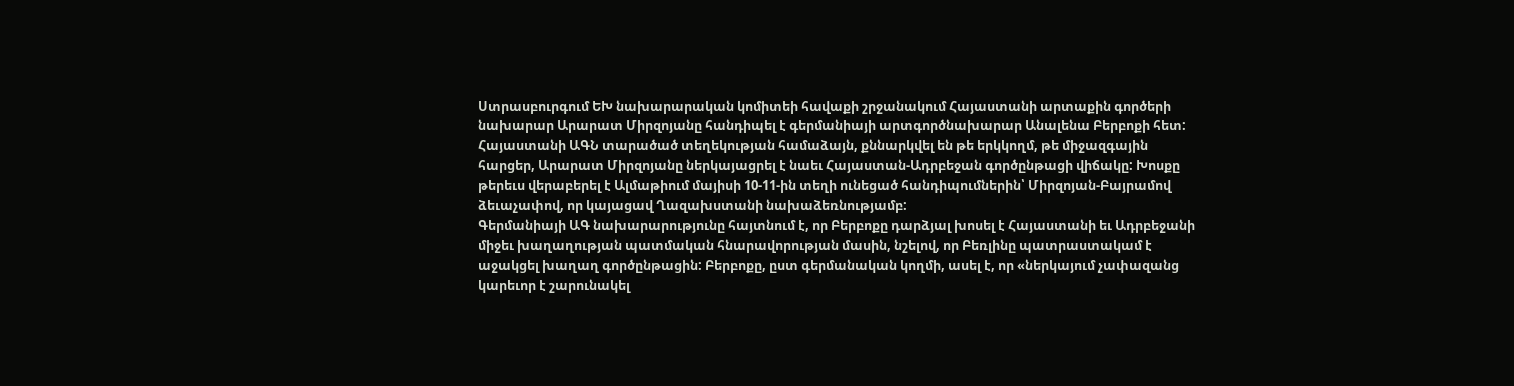Ստրասբուրգում ԵԽ նախարարական կոմիտեի հավաքի շրջանակում Հայաստանի արտաքին գործերի նախարար Արարատ Միրզոյանը հանդիպել է գերմանիայի արտգործնախարար Անալենա Բերբոքի հետ: Հայաստանի ԱԳՆ տարածած տեղեկության համաձայն, քննարկվել են թե երկկողմ, թե միջազգային հարցեր, Արարատ Միրզոյանը ներկայացրել է նաեւ Հայաստան-Ադրբեջան գործընթացի վիճակը: Խոսքը թերեւս վերաբերել է Ալմաթիում մայիսի 10-11-ին տեղի ունեցած հանդիպումներին՝ Միրզոյան-Բայրամով ձեւաչափով, որ կայացավ Ղազախստանի նախաձեռնությամբ:
Գերմանիայի ԱԳ նախարարությունը հայտնում է, որ Բերբոքը դարձյալ խոսել է Հայաստանի եւ Ադրբեջանի միջեւ խաղաղության պատմական հնարավորության մասին, նշելով, որ Բեռլինը պատրաստակամ է աջակցել խաղաղ գործընթացին: Բերբոքը, ըստ գերմանական կողմի, ասել է, որ «ներկայում չափազանց կարեւոր է շարունակել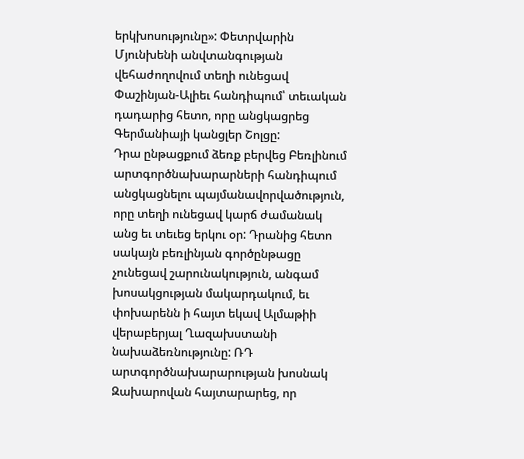երկխոսությունը»: Փետրվարին Մյունխենի անվտանգության վեհաժողովում տեղի ունեցավ Փաշինյան-Ալիեւ հանդիպում՝ տեւական դադարից հետո, որը անցկացրեց Գերմանիայի կանցլեր Շոլցը:
Դրա ընթացքում ձեռք բերվեց Բեռլինում արտգործնախարարների հանդիպում անցկացնելու պայմանավորվածություն, որը տեղի ունեցավ կարճ ժամանակ անց եւ տեւեց երկու օր: Դրանից հետո սակայն բեռլինյան գործընթացը չունեցավ շարունակություն, անգամ խոսակցության մակարդակում, եւ փոխարենն ի հայտ եկավ Ալմաթիի վերաբերյալ Ղազախստանի նախաձեռնությունը: ՌԴ արտգործնախարարության խոսնակ Զախարովան հայտարարեց, որ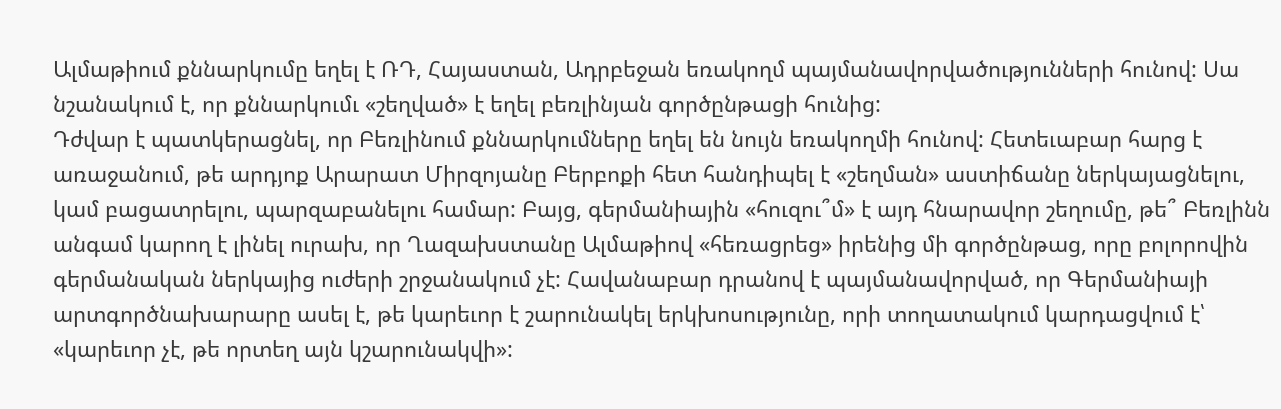Ալմաթիում քննարկումը եղել է ՌԴ, Հայաստան, Ադրբեջան եռակողմ պայմանավորվածությունների հունով: Սա նշանակում է, որ քննարկումւ «շեղված» է եղել բեռլինյան գործընթացի հունից:
Դժվար է պատկերացնել, որ Բեռլինում քննարկումները եղել են նույն եռակողմի հունով: Հետեւաբար հարց է առաջանում, թե արդյոք Արարատ Միրզոյանը Բերբոքի հետ հանդիպել է «շեղման» աստիճանը ներկայացնելու, կամ բացատրելու, պարզաբանելու համար: Բայց, գերմանիային «հուզու՞մ» է այդ հնարավոր շեղումը, թե՞ Բեռլինն անգամ կարող է լինել ուրախ, որ Ղազախստանը Ալմաթիով «հեռացրեց» իրենից մի գործընթաց, որը բոլորովին գերմանական ներկայից ուժերի շրջանակում չէ: Հավանաբար դրանով է պայմանավորված, որ Գերմանիայի արտգործնախարարը ասել է, թե կարեւոր է շարունակել երկխոսությունը, որի տողատակում կարդացվում է՝ «կարեւոր չէ, թե որտեղ այն կշարունակվի»: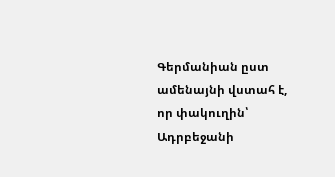Գերմանիան ըստ ամենայնի վստահ է, որ փակուղին՝ Ադրբեջանի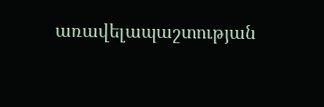առավելապաշտության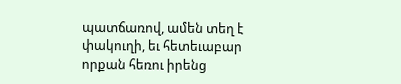պատճառով, ամեն տեղ է փակուղի, եւ հետեւաբար որքան հեռու իրենց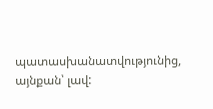պատասխանատվությունից, այնքան՝ լավ: